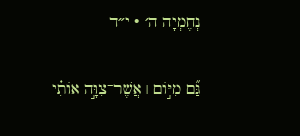נְחֶמְיָה ה׳ · י״ד

גַּ֞ם מִיּ֣וֹם ׀ אֲשֶׁר־צִוָּ֣ה אוֹתִ֗י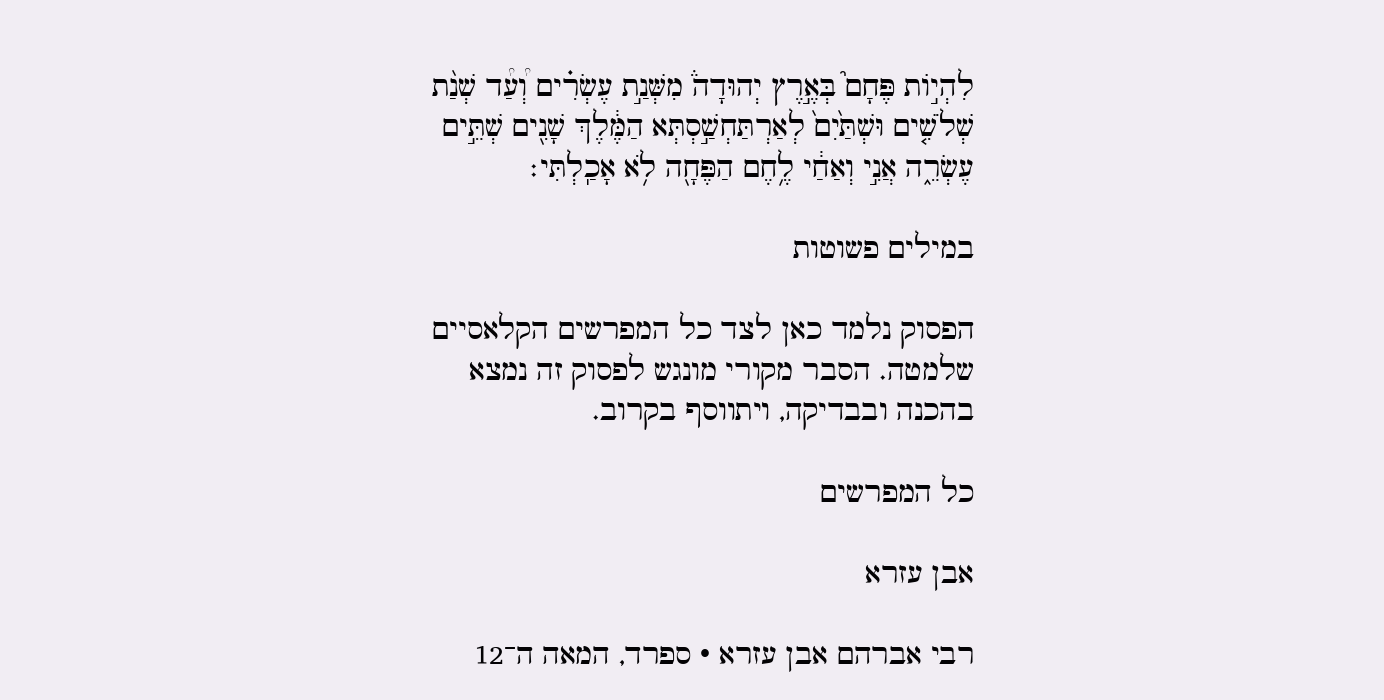לִהְי֣וֹת פֶּחָם֮ בְּאֶ֣רֶץ יְהוּדָה֒ מִשְּׁנַ֣ת עֶשְׂרִ֗ים וְ֠עַ֠ד שְׁנַ֨ת שְׁלֹשִׁ֤ים וּשְׁתַּ֙יִם֙ לְאַרְתַּחְשַׁ֣סְתְּא הַמֶּ֔לֶךְ שָׁנִ֖ים שְׁתֵּ֣ים עֶשְׂרֵ֑ה אֲנִ֣י וְאַחַ֔י לֶ֥חֶם הַפֶּחָ֖ה לֹ֥א אָכַֽלְתִּי׃

במילים פשוטות

הפסוק נלמד כאן לצד כל המפרשים הקלאסיים שלמטה. הסבר מקורי מונגש לפסוק זה נמצא בהכנה ובבדיקה, ויתווסף בקרוב.

כל המפרשים

אבן עזרא

רבי אברהם אבן עזרא · ספרד, המאה ה־12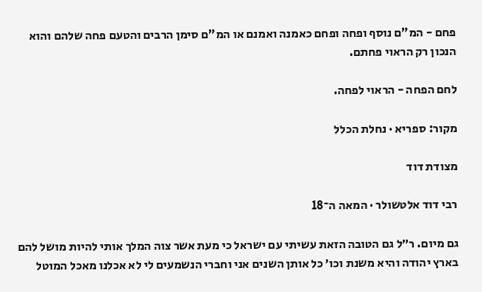פחם - המ"ם נוסף ופחה ופחם כאמנה ואמנם או המ"ם סימן הרבים והטעם פחה שלהם והוא הנכון רק הראוי פחתם.

לחם הפחה - הראוי לפחה.

מקור: ספריא · נחלת הכלל

מצודת דוד

רבי דוד אלטשולר · המאה ה־18

גם מיום. ר״ל גם הטובה הזאת עשיתי עם ישראל כי מעת אשר צוה המלך אותי להיות מושל להם בארץ יהודה והיא משנת וכו׳ כל אותן השנים אני וחברי הנשמעים לי לא אכלנו מאכל המוטל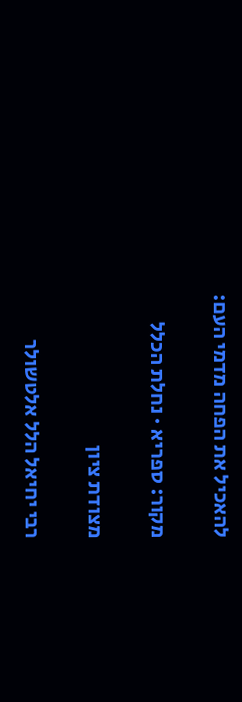להאכיל את הפחה מדמי העם:

מקור: ספריא · נחלת הכלל

מצודת ציון

רבי יחיאל הלל אלטשולר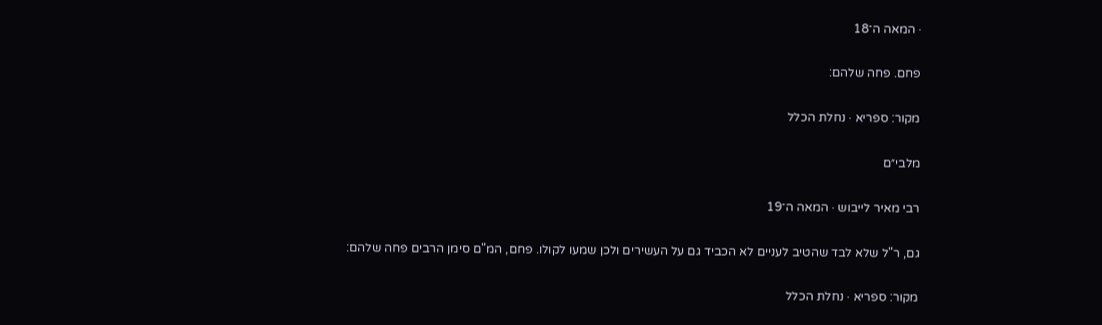· המאה ה־18

פחם. פחה שלהם:

מקור: ספריא · נחלת הכלל

מלבי״ם

רבי מאיר לייבוש · המאה ה־19

גם, ר"ל שלא לבד שהטיב לעניים לא הכביד גם על העשירים ולכן שמעו לקולו. פחם, המ"ם סימן הרבים פחה שלהם:

מקור: ספריא · נחלת הכלל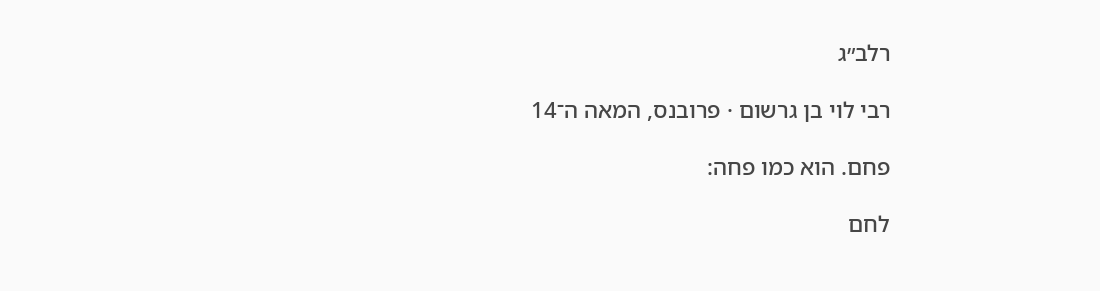רלב״ג

רבי לוי בן גרשום · פרובנס, המאה ה־14

פחם. הוא כמו פחה:

לחם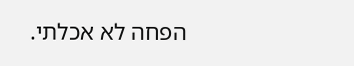הפחה לא אכלתי.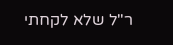ר"ל שלא לקחתי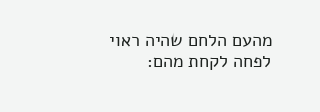מהעם הלחם שהיה ראוי לפחה לקחת מהם: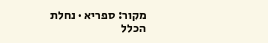מקור: ספריא · נחלת הכלל